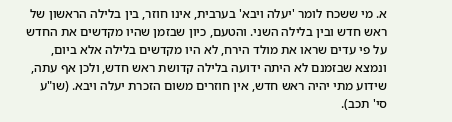א. מי ששכח לומר 'יעלה ויבא' בערבית, אינו חוזר, בין בלילה הראשון של ראש חדש ובין בלילה השני. והטעם, כיון שבזמן שהיו מקדשים את החדש על פי עדים שראו את מולד הירח, לא היו מקדשים בלילה אלא ביום, ונמצא שבזמנם לא היתה ידועה בלילה קדושת ראש חדש, ולכן אף עתה, שידוע מתי יהיה ראש חדש, אין חוזרים משום הזכרת יעלה ויבא. (שו"ע סי' תכב).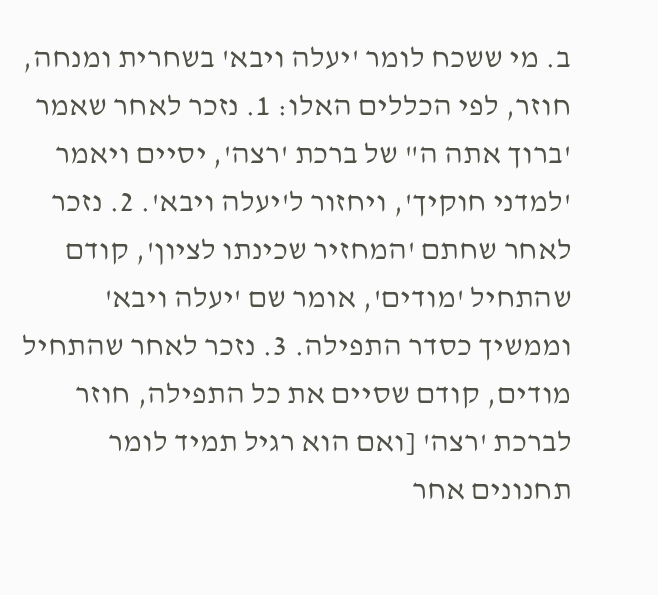ב. מי ששכח לומר 'יעלה ויבא' בשחרית ומנחה, חוזר, לפי הכללים האלו: 1. נזכר לאחר שאמר 'ברוך אתה ה" של ברכת 'רצה', יסיים ויאמר 'למדני חוקיך', ויחזור ל'יעלה ויבא'. 2. נזכר לאחר שחתם 'המחזיר שכינתו לציון', קודם שהתחיל 'מודים', אומר שם 'יעלה ויבא' וממשיך כסדר התפילה. 3. נזכר לאחר שהתחיל מודים, קודם שסיים את כל התפילה, חוזר לברכת 'רצה' [ואם הוא רגיל תמיד לומר תחנונים אחר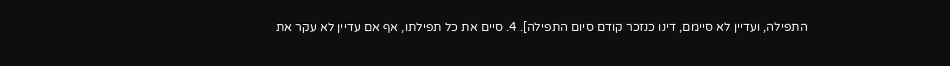התפילה, ועדיין לא סיימם, דינו כנזכר קודם סיום התפילה]. 4. סיים את כל תפילתו, אף אם עדיין לא עקר את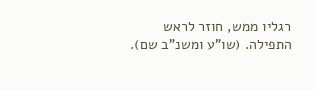רגליו ממש, חוזר לראש התפילה. (שו"ע ומשנ"ב שם).